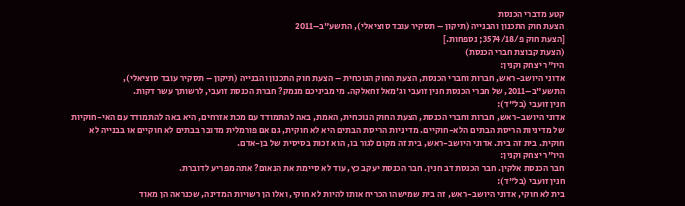קטע מדברי הכנסת
הצעת חוק התכנון והבנייה (תיקון – תסקיר עובד סוציאלי), התשע"ב–2011
[הצעת חוק פ/3574/18; נספחות.]
(הצעת קבוצת חברי הכנסת)
היו"ר יצחק וקנין:
אדוני היושב-ראש, חברות וחברי הכנסת, הצעת החוק הנוכחית – הצעת חוק התכנון והבנייה (תיקון – תסקיר עובד סוציאלי), התשע"ב–2011, של חברי הכנסת חנין זועבי וג'מאל זחאלקה. מי מביניכם מנמק? חברת הכנסת זועבי, לרשותך עשר דקות.
חנין זועבי (בל"ד):
אדוני היושב-ראש, חברות וחברי הכנסת, הצעת החוק הנוכחית, האמת, באה להתמודד עם מכת אזרחים, היא באה להתמודד עם האי-חוקיות של מדיניות הריסת הבתים הלא-חוקיים. מדיניות הריסת הבתים היא לא חוקית, גם אם פורמלית מדובר בבתים לא חוקיים או בבנייה לא חוקית. בית זה בית. אדוני היושב-ראש, בית זה מקום לגור בו, הוא זכות בסיסית של בן-אדם.
היו"ר יצחק וקנין:
חבר הכנסת אלקין. חבר הכנסת דב חנין. חבר הכנסת יעקב כץ, עוד לא סיימת את הנאום? אתה מפריע לדוברת.
חנין זועבי (בל"ד):
בית לא חוקי, אדוני היושב-ראש, זה בית שמישהו הכריח אותו להיות לא חוקי, ואלו הן רשויות המדינה, שכנראה הן מאוד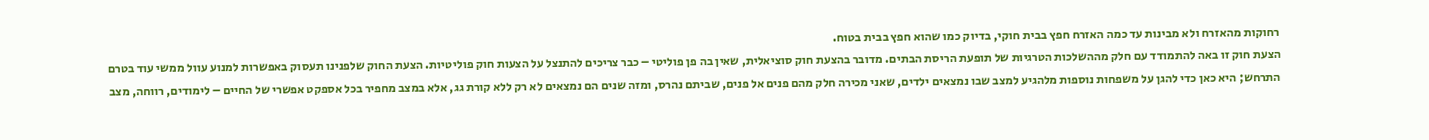רחוקות מהאזרח ולא מבינות עד כמה האזרח חפץ בבית חוקי, בדיוק כמו שהוא חפץ בבית בטוח.
הצעת חוק זו באה להתמודד עם חלק מההשלכות הטרגיות של תופעת הריסת הבתים. מדובר בהצעת חוק סוציאלית, שאין בה פן פוליטי – כבר צריכים להתנצל על הצעות חוק פוליטיות. הצעת החוק שלפנינו תעסוק באפשרות למנוע עוול ממשי עוד בטרם התרחש; היא כאן כדי להגן על משפחות נוספות מלהגיע למצב שבו נמצאים ילדים, שאני מכירה חלק מהם פנים אל פנים, שביתם נהרס, ומזה שנים הם נמצאים לא רק ללא קורת גג, אלא במצב מחפיר בכל אספקט אפשרי של החיים – לימודים, רווחה, מצב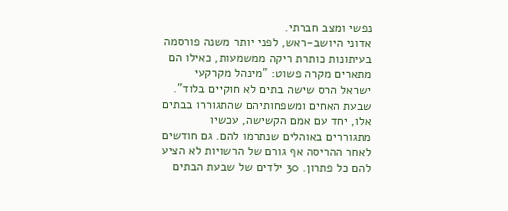נפשי ומצב חברתי.
אדוני היושב-ראש, לפני יותר משנה פורסמה בעיתונות כותרת ריקה ממשמעות, כאילו הם מתארים מקרה פשוט: "מינהל מקרקעי ישראל הרס שישה בתים לא חוקיים בלוד". שבעת האחים ומשפחותיהם שהתגוררו בבתים אלו, יחד עם אמם הקשישה, עכשיו מתגוררים באוהלים שנתרמו להם. גם חודשים לאחר ההריסה אף גורם של הרשויות לא הציע להם כל פתרון. 30 ילדים של שבעת הבתים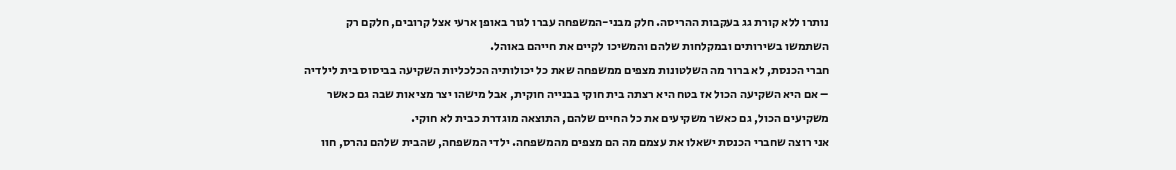נותרו ללא קורת גג בעקבות ההריסה. חלק מבני-המשפחה עברו לגור באופן ארעי אצל קרובים, חלקם רק השתמשו בשירותים ובמקלחות שלהם והמשיכו לקיים את חייהם באוהל.
חברי הכנסת, לא ברור מה השלטונות מצפים ממשפחה שאת כל יכולותיה הכלכליות השקיעה בביסוס בית לילדיה – אם היא השקיעה הכול אז בטח היא רצתה בית חוקי בבנייה חוקית, אבל מישהו יצר מציאות שבה גם כאשר משקיעים הכול, גם כאשר משקיעים את כל החיים שלהם, התוצאה מוגדרת כבית לא חוקי.
אני רוצה שחברי הכנסת ישאלו את עצמם מה הם מצפים מהמשפחה. ילדי המשפחה, שהבית שלהם נהרס, חוו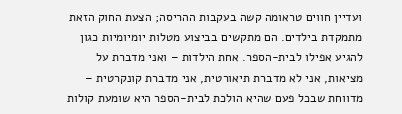ועדיין חווים טראומה קשה בעקבות ההריסה; הצעת החוק הזאת מתמקדת בילדים. הם מתקשים בביצוע מטלות יומיומיות כגון להגיע אפילו לבית-הספר. אחת הילדות – ואני מדברת על מציאות, אני לא מדברת תיאורטית, אני מדברת קונקרטית – מדווחת שבכל פעם שהיא הולכת לבית-הספר היא שומעת קולות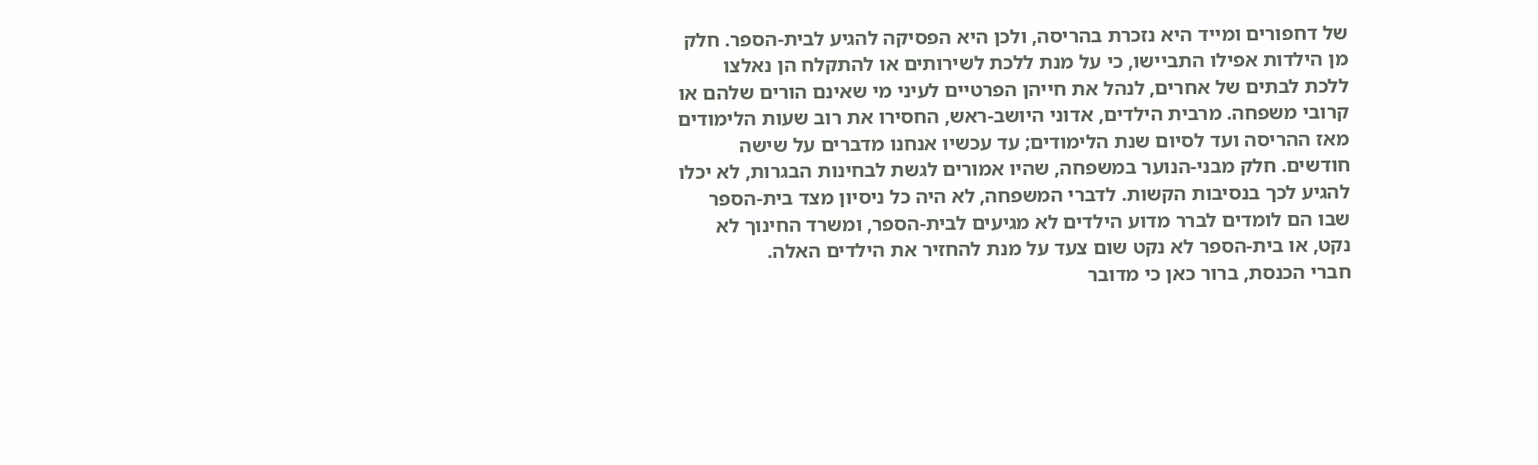של דחפורים ומייד היא נזכרת בהריסה, ולכן היא הפסיקה להגיע לבית-הספר. חלק מן הילדות אפילו התביישו, כי על מנת ללכת לשירותים או להתקלח הן נאלצו ללכת לבתים של אחרים, לנהל את חייהן הפרטיים לעיני מי שאינם הורים שלהם או קרובי משפחה. מרבית הילדים, אדוני היושב-ראש, החסירו את רוב שעות הלימודים מאז ההריסה ועד לסיום שנת הלימודים; עד עכשיו אנחנו מדברים על שישה חודשים. חלק מבני-הנוער במשפחה, שהיו אמורים לגשת לבחינות הבגרות, לא יכלו להגיע לכך בנסיבות הקשות. לדברי המשפחה, לא היה כל ניסיון מצד בית-הספר שבו הם לומדים לברר מדוע הילדים לא מגיעים לבית-הספר, ומשרד החינוך לא נקט, או בית-הספר לא נקט שום צעד על מנת להחזיר את הילדים האלה.
חברי הכנסת, ברור כאן כי מדובר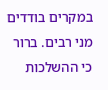במקרים בודדים מני רבים. ברור כי ההשלכות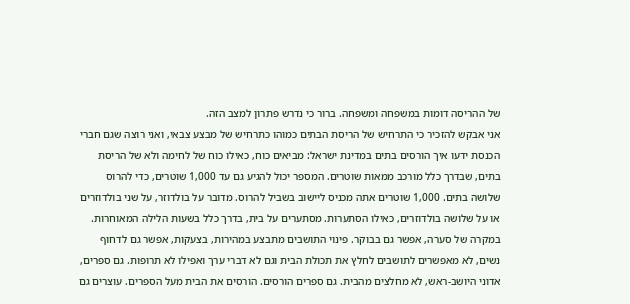של ההריסה דומות במשפחה ומשפחה. ברור כי נדרש פתרון למצב הזה.
אני אבקש להזכיר כי התרחיש של הריסת הבתים כמוהו כתרחיש של מבצע צבאי, ואני רוצה שגם חברי הכנסת ידעו איך הורסים בתים במדינת ישראל: מביאים כוח, כאילו כוח של לחימה ולא של הריסת בתים, שבדרך כלל מורכב ממאות שוטרים. המספר יכול להגיע גם עד 1,000 שוטרים, כדי להרוס שלושה בתים. 1,000 שוטרים אתה מכניס ליישוב בשביל להרוס. מדובר על בולדוזר, על שני בולדוזרים או על שלושה בולדוזרים, כאילו הסתערות. מסתערים על בית, בדרך כלל בשעות הלילה המאוחרות. במקרה של סערה, אפשר גם בבוקר. פינוי התושבים מתבצע במהירות, בצעקות, אפשר גם לדחוף נשים, לא מאפשרים לתושבים לחלץ את תכולת הבית וגם לא דברי ערך ואפילו לא תרופות. גם ספרים, אדוני היושב-ראש, לא מחלצים מהבית. גם ספרים הורסים. הורסים את הבית מעל הספרים. עוצרים גם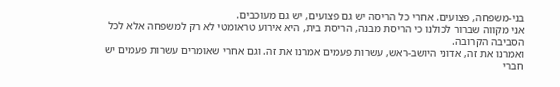בני-משפחה, פצועים. אחרי כל הריסה יש גם פצועים, יש גם מעוכבים.
אני מקווה שברור לכולנו כי הריסת מבנה, הריסת בית, היא אירוע טראומטי לא רק למשפחה אלא לכל הסביבה הקרובה.
ואמרנו את זה, אדוני היושב-ראש, עשרות פעמים אמרנו את זה. וגם אחרי שאומרים עשרות פעמים יש חברי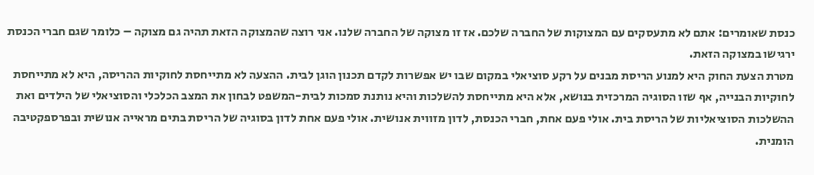כנסת שאומרים: אתם לא מתעסקים עם המצוקות של החברה שלכם. אז זו מצוקה של החברה שלנו. אני רוצה שהמצוקה הזאת תהיה גם מצוקה – כלומר שגם חברי הכנסת ירגישו במצוקה הזאת.
מטרת הצעת החוק היא למנוע הריסת מבנים על רקע סוציאלי במקום שבו יש אפשרות לקדם תכנון הוגן לבית. ההצעה לא מתייחסת לחוקיות ההריסה, היא לא מתייחסת לחוקיות הבנייה, אף שזו הסוגיה המרכזית בנושא, אלא היא מתייחסת להשלכות והיא נותנת סמכות לבית-המשפט לבחון את המצב הכלכלי והסוציאלי של הילדים ואת ההשלכות הסוציאליות של הריסת בית. אולי פעם אחת, חברי הכנסת, לדון מזווית אנושית. אולי פעם אחת לדון בסוגיה של הריסת בתים מראייה אנושית ובפרספקטיבה הומנית.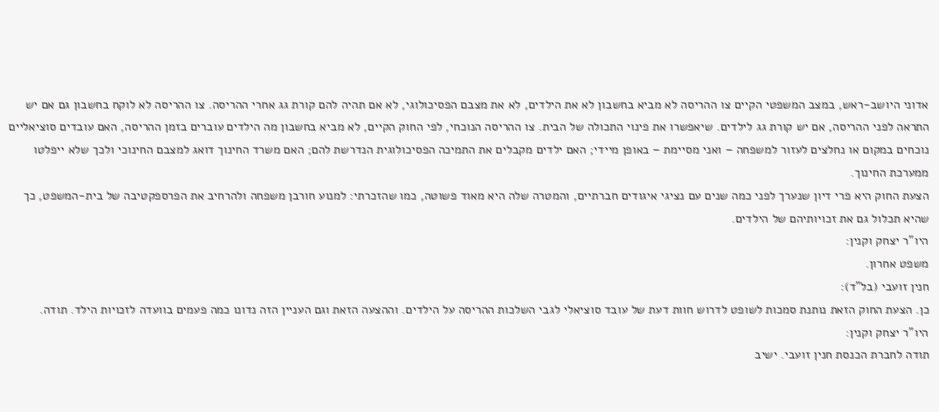אדוני היושב-ראש, במצב המשפטי הקיים צו ההריסה לא מביא בחשבון לא את הילדים, לא את מצבם הפסיכולוגי, לא אם תהיה להם קורת גג אחרי ההריסה. צו ההריסה לא לוקח בחשבון גם אם יש התראה לפני ההריסה, אם יש קורת גג לילדים. שיאפשרו את פינוי התכולה של הבית. צו ההריסה הנוכחי, לפי החוק הקיים, לא מביא בחשבון מה הילדים עוברים בזמן ההריסה, האם עובדים סוציאליים נוכחים במקום או נחלצים לעזור למשפחה – ואני מסיימת – באופן מיידי; האם ילדים מקבלים את התמיכה הפסיכולוגית הנדרשת להם; האם משרד החינוך דואג למצבם החינוכי ולכך שלא ייפלטו ממערכת החינוך.
הצעת החוק היא פרי דיון שנערך לפני כמה שנים עם נציגי איגודים חברתיים, והמטרה שלה היא מאוד פשוטה, כמו שהזכרתי: למנוע חורבן משפחה ולהרחיב את הפרספקטיבה של בית-המשפט, כך שהיא תכלול גם את זכויותיהם של הילדים.
היו"ר יצחק וקנין:
משפט אחרון.
חנין זועבי (בל"ד):
כן. הצעת החוק הזאת נותנת סמכות לשופט לדרוש חוות דעת של עובד סוציאלי לגבי השלכות ההריסה על הילדים. וההצעה הזאת וגם העניין הזה נדונו כמה פעמים בוועדה לזכויות הילד. תודה.
היו"ר יצחק וקנין:
תודה לחברת הכנסת חנין זועבי. ישיב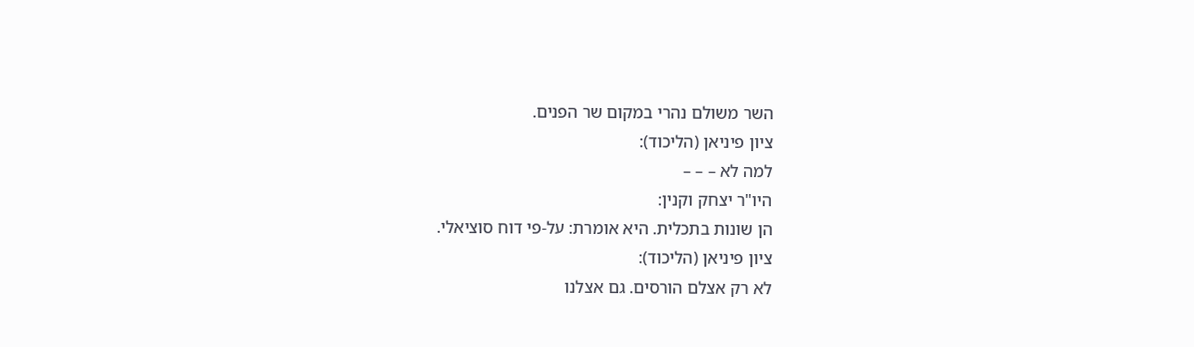השר משולם נהרי במקום שר הפנים.
ציון פיניאן (הליכוד):
למה לא – – –
היו"ר יצחק וקנין:
הן שונות בתכלית. היא אומרת: על-פי דוח סוציאלי.
ציון פיניאן (הליכוד):
לא רק אצלם הורסים. גם אצלנו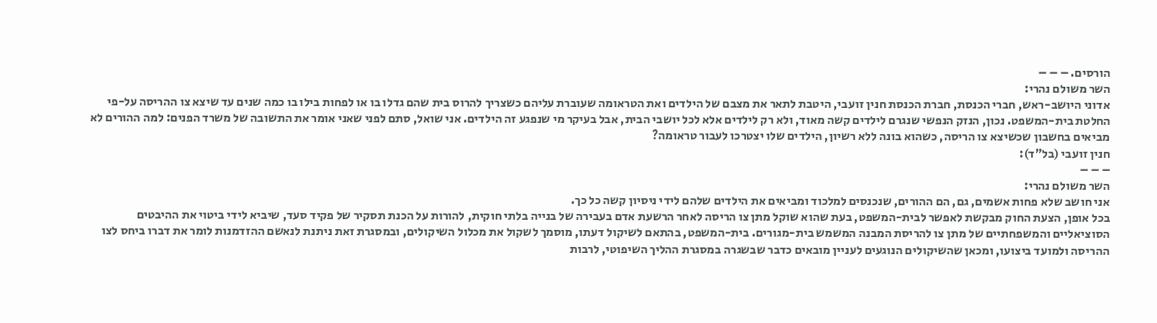הורסים. – – –
השר משולם נהרי:
אדוני היושב-ראש, חברי הכנסת, חברת הכנסת חנין זועבי, היטבת לתאר את מצבם של הילדים ואת הטראומה שעוברת עליהם כשצריך להרוס בית שהם גדלו בו או לפחות בילו בו כמה שנים עד שיצא צו ההריסה על-פי החלטת בית-המשפט. נכון, הנזק הנפשי שנגרם לילדים קשה מאוד, ולא רק לילדים אלא לכל יושבי הבית, אבל בעיקר מי שנפגע זה הילדים. אני שואל, סתם לפני שאני אומר את התשובה של משרד הפנים: למה ההורים לא מביאים בחשבון שכשיצא צו הריסה, כשהוא בונה ללא רשיון, הילדים שלו יצטרכו לעבור טראומה?
חנין זועבי (בל"ד):
– – –
השר משולם נהרי:
אני חושב שלא פחות אשמים, גם, הם ההורים, שנכנסים למלכוד ומביאים את הילדים שלהם לידי ניסיון קשה כל כך.
בכל אופן, הצעת החוק מבקשת לאפשר לבית-המשפט, בעת שהוא שוקל מתן צו הריסה לאחר הרשעת אדם בעבירה של בנייה בלתי חוקית, להורות על הכנת תסקיר של פקיד סעד, שיביא לידי ביטוי את ההיבטים הסוציאליים והמשפחתיים של מתן צו להריסת המבנה המשמש בית-מגורים. בית-המשפט, בהתאם לשיקול דעתו, מוסמך לשקול את מכלול השיקולים, ובמסגרת זאת ניתנת לנאשם ההזדמנות לומר את דברו ביחס לצו ההריסה ולמועד ביצועו, ומכאן שהשיקולים הנוגעים לעניין מובאים כדבר שבשגרה במסגרת ההליך השיפוטי, לרבות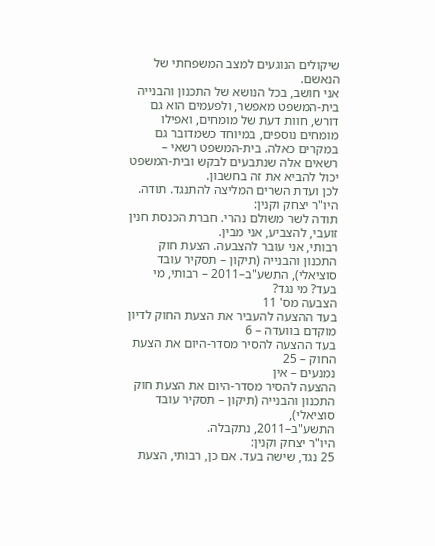שיקולים הנוגעים למצב המשפחתי של הנאשם.
אני חושב, בכל הנושא של התכנון והבנייה בית-המשפט מאפשר, ולפעמים הוא גם דורש, חוות דעת של מומחים, ואפילו מומחים נוספים, במיוחד כשמדובר גם במקרים כאלה. בית-המשפט רשאי – רשאים אלה שנתבעים לבקש ובית-המשפט יכול להביא את זה בחשבון.
לכן ועדת השרים המליצה להתנגד. תודה.
היו"ר יצחק וקנין:
תודה לשר משולם נהרי. חברת הכנסת חנין זועבי, להצביע, אני מבין.
רבותי, אני עובר להצבעה. הצעת חוק התכנון והבנייה (תיקון – תסקיר עובד סוציאלי), התשע"ב–2011 – רבותי, מי בעד? מי נגד?
הצבעה מס' 11
בעד ההצעה להעביר את הצעת החוק לדיון מוקדם בוועדה – 6
בעד ההצעה להסיר מסדר-היום את הצעת החוק – 25
נמנעים – אין
ההצעה להסיר מסדר-היום את הצעת חוק התכנון והבנייה (תיקון – תסקיר עובד סוציאלי),
התשע"ב–2011, נתקבלה.
היו"ר יצחק וקנין:
25 נגד, שישה בעד. אם כן, רבותי, הצעת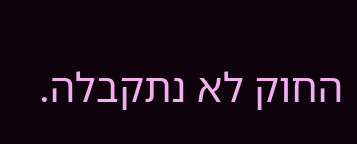החוק לא נתקבלה.